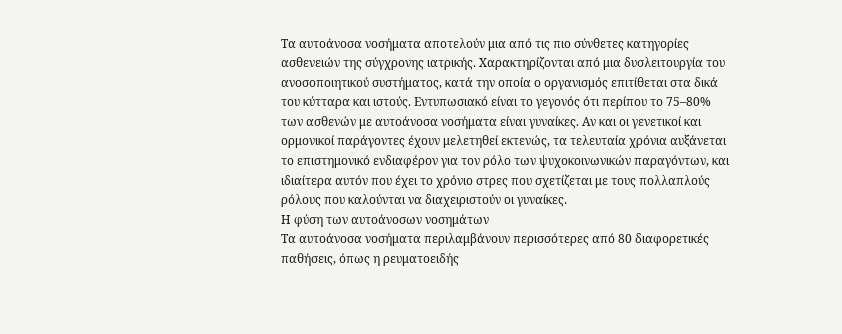Τα αυτοάνοσα νοσήματα αποτελούν μια από τις πιο σύνθετες κατηγορίες ασθενειών της σύγχρονης ιατρικής. Χαρακτηρίζονται από μια δυσλειτουργία του ανοσοποιητικού συστήματος, κατά την οποία ο οργανισμός επιτίθεται στα δικά του κύτταρα και ιστούς. Εντυπωσιακό είναι το γεγονός ότι περίπου το 75–80% των ασθενών με αυτοάνοσα νοσήματα είναι γυναίκες. Αν και οι γενετικοί και ορμονικοί παράγοντες έχουν μελετηθεί εκτενώς, τα τελευταία χρόνια αυξάνεται το επιστημονικό ενδιαφέρον για τον ρόλο των ψυχοκοινωνικών παραγόντων, και ιδιαίτερα αυτόν που έχει το χρόνιο στρες που σχετίζεται με τους πολλαπλούς ρόλους που καλούνται να διαχειριστούν οι γυναίκες.
Η φύση των αυτοάνοσων νοσημάτων
Τα αυτοάνοσα νοσήματα περιλαμβάνουν περισσότερες από 80 διαφορετικές παθήσεις, όπως η ρευματοειδής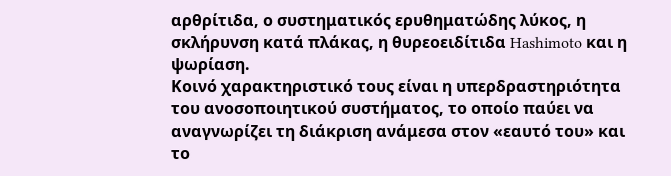αρθρίτιδα, ο συστηματικός ερυθηματώδης λύκος, η σκλήρυνση κατά πλάκας, η θυρεοειδίτιδα Hashimoto και η ψωρίαση.
Κοινό χαρακτηριστικό τους είναι η υπερδραστηριότητα του ανοσοποιητικού συστήματος, το οποίο παύει να αναγνωρίζει τη διάκριση ανάμεσα στον «εαυτό του» και το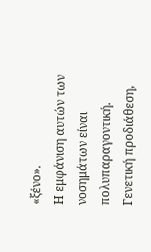«ξένο».
Η εμφάνιση αυτών των νοσημάτων είναι πολυπαραγοντική. Γενετική προδιάθεση,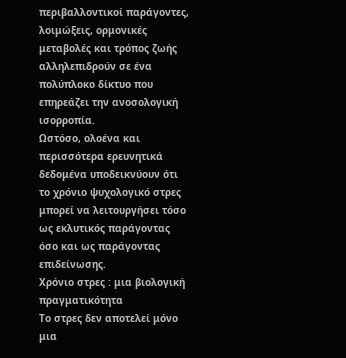περιβαλλοντικοί παράγοντες, λοιμώξεις, ορμονικές μεταβολές και τρόπος ζωής αλληλεπιδρούν σε ένα πολύπλοκο δίκτυο που επηρεάζει την ανοσολογική ισορροπία.
Ωστόσο, ολοένα και περισσότερα ερευνητικά δεδομένα υποδεικνύουν ότι το χρόνιο ψυχολογικό στρες μπορεί να λειτουργήσει τόσο ως εκλυτικός παράγοντας όσο και ως παράγοντας επιδείνωσης.
Χρόνιο στρες : μια βιολογική πραγματικότητα
Το στρες δεν αποτελεί μόνο μια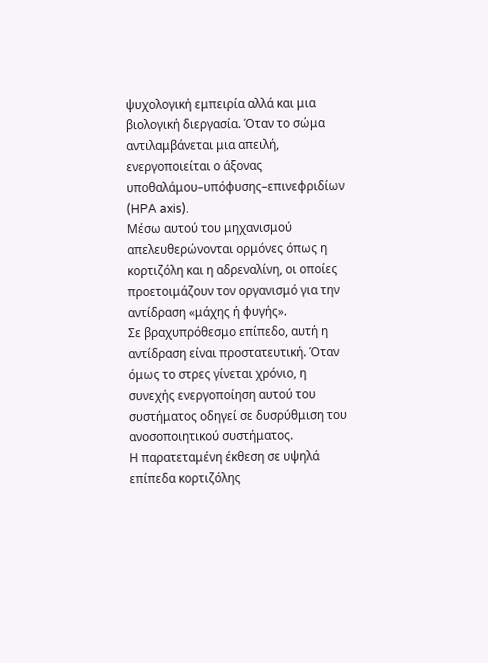ψυχολογική εμπειρία αλλά και μια βιολογική διεργασία. Όταν το σώμα αντιλαμβάνεται μια απειλή, ενεργοποιείται ο άξονας υποθαλάμου–υπόφυσης–επινεφριδίων (HPA axis).
Μέσω αυτού του μηχανισμού απελευθερώνονται ορμόνες όπως η κορτιζόλη και η αδρεναλίνη, οι οποίες προετοιμάζουν τον οργανισμό για την αντίδραση «μάχης ή φυγής».
Σε βραχυπρόθεσμο επίπεδο, αυτή η αντίδραση είναι προστατευτική. Όταν όμως το στρες γίνεται χρόνιο, η συνεχής ενεργοποίηση αυτού του συστήματος οδηγεί σε δυσρύθμιση του ανοσοποιητικού συστήματος.
Η παρατεταμένη έκθεση σε υψηλά επίπεδα κορτιζόλης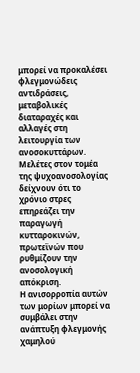μπορεί να προκαλέσει φλεγμονώδεις αντιδράσεις, μεταβολικές διαταραχές και αλλαγές στη λειτουργία των ανοσοκυττάρων.
Μελέτες στον τομέα της ψυχοανοσολογίας δείχνουν ότι το χρόνιο στρες επηρεάζει την παραγωγή κυτταροκινών, πρωτεϊνών που ρυθμίζουν την ανοσολογική απόκριση.
Η ανισορροπία αυτών των μορίων μπορεί να συμβάλει στην ανάπτυξη φλεγμονής χαμηλού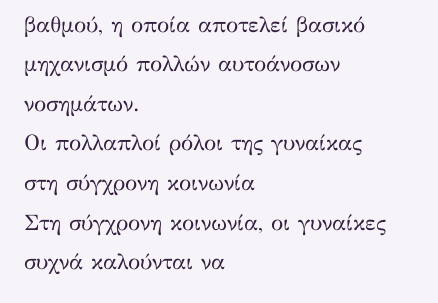βαθμού, η οποία αποτελεί βασικό μηχανισμό πολλών αυτοάνοσων νοσημάτων.
Οι πολλαπλοί ρόλοι της γυναίκας στη σύγχρονη κοινωνία
Στη σύγχρονη κοινωνία, οι γυναίκες συχνά καλούνται να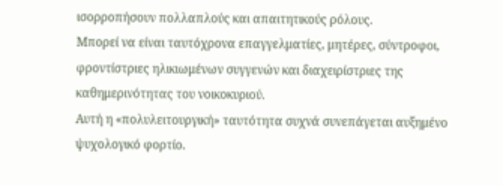ισορροπήσουν πολλαπλούς και απαιτητικούς ρόλους.
Μπορεί να είναι ταυτόχρονα επαγγελματίες, μητέρες, σύντροφοι, φροντίστριες ηλικιωμένων συγγενών και διαχειρίστριες της καθημερινότητας του νοικοκυριού.
Αυτή η «πολυλειτουργική» ταυτότητα συχνά συνεπάγεται αυξημένο ψυχολογικό φορτίο.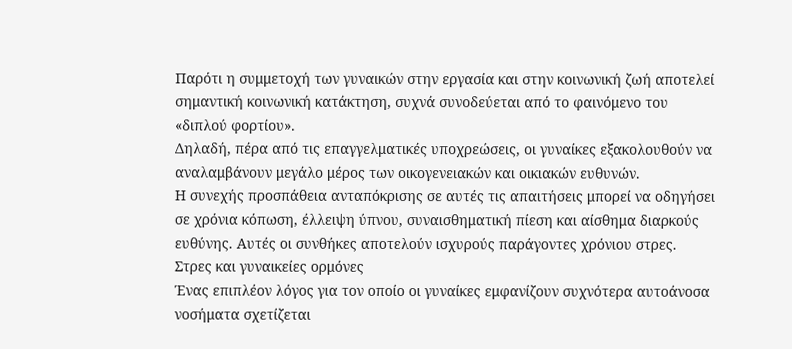Παρότι η συμμετοχή των γυναικών στην εργασία και στην κοινωνική ζωή αποτελεί σημαντική κοινωνική κατάκτηση, συχνά συνοδεύεται από το φαινόμενο του «διπλού φορτίου».
Δηλαδή, πέρα από τις επαγγελματικές υποχρεώσεις, οι γυναίκες εξακολουθούν να αναλαμβάνουν μεγάλο μέρος των οικογενειακών και οικιακών ευθυνών.
Η συνεχής προσπάθεια ανταπόκρισης σε αυτές τις απαιτήσεις μπορεί να οδηγήσει σε χρόνια κόπωση, έλλειψη ύπνου, συναισθηματική πίεση και αίσθημα διαρκούς ευθύνης. Αυτές οι συνθήκες αποτελούν ισχυρούς παράγοντες χρόνιου στρες.
Στρες και γυναικείες ορμόνες
Ένας επιπλέον λόγος για τον οποίο οι γυναίκες εμφανίζουν συχνότερα αυτοάνοσα νοσήματα σχετίζεται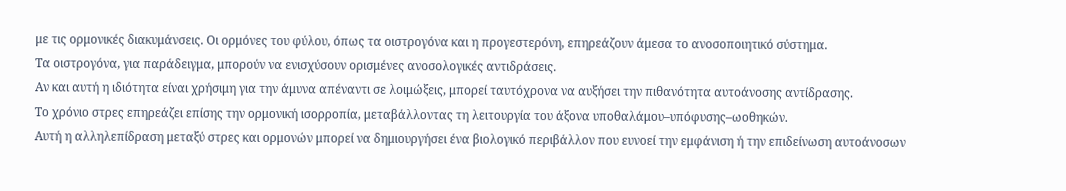με τις ορμονικές διακυμάνσεις. Οι ορμόνες του φύλου, όπως τα οιστρογόνα και η προγεστερόνη, επηρεάζουν άμεσα το ανοσοποιητικό σύστημα.
Τα οιστρογόνα, για παράδειγμα, μπορούν να ενισχύσουν ορισμένες ανοσολογικές αντιδράσεις.
Αν και αυτή η ιδιότητα είναι χρήσιμη για την άμυνα απέναντι σε λοιμώξεις, μπορεί ταυτόχρονα να αυξήσει την πιθανότητα αυτοάνοσης αντίδρασης.
Το χρόνιο στρες επηρεάζει επίσης την ορμονική ισορροπία, μεταβάλλοντας τη λειτουργία του άξονα υποθαλάμου–υπόφυσης–ωοθηκών.
Αυτή η αλληλεπίδραση μεταξύ στρες και ορμονών μπορεί να δημιουργήσει ένα βιολογικό περιβάλλον που ευνοεί την εμφάνιση ή την επιδείνωση αυτοάνοσων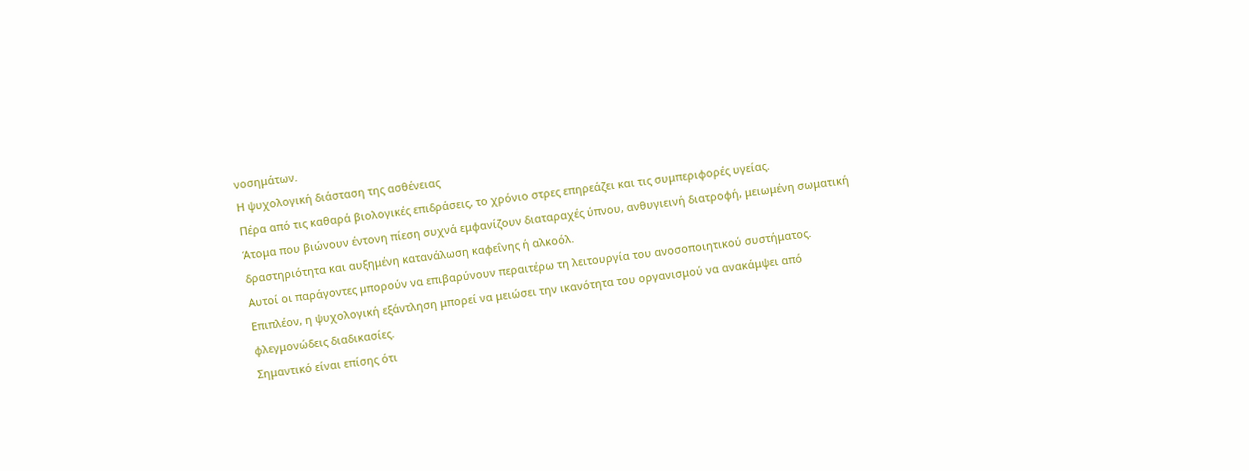νοσημάτων.
Η ψυχολογική διάσταση της ασθένειας
Πέρα από τις καθαρά βιολογικές επιδράσεις, το χρόνιο στρες επηρεάζει και τις συμπεριφορές υγείας.
Άτομα που βιώνουν έντονη πίεση συχνά εμφανίζουν διαταραχές ύπνου, ανθυγιεινή διατροφή, μειωμένη σωματική δραστηριότητα και αυξημένη κατανάλωση καφεΐνης ή αλκοόλ.
Αυτοί οι παράγοντες μπορούν να επιβαρύνουν περαιτέρω τη λειτουργία του ανοσοποιητικού συστήματος.
Επιπλέον, η ψυχολογική εξάντληση μπορεί να μειώσει την ικανότητα του οργανισμού να ανακάμψει από φλεγμονώδεις διαδικασίες.
Σημαντικό είναι επίσης ότι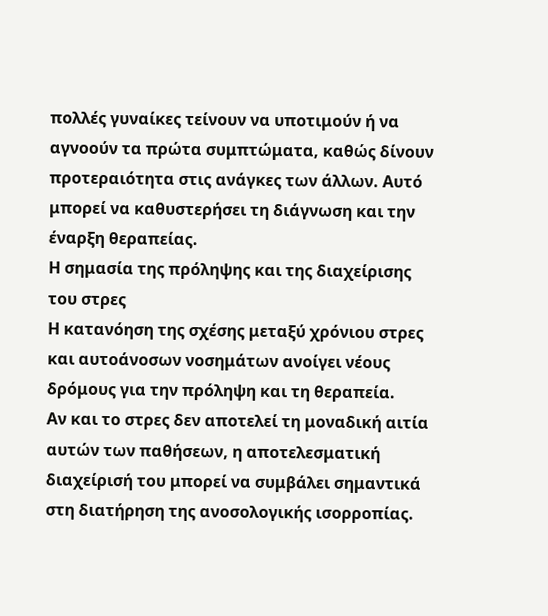πολλές γυναίκες τείνουν να υποτιμούν ή να αγνοούν τα πρώτα συμπτώματα, καθώς δίνουν προτεραιότητα στις ανάγκες των άλλων. Αυτό μπορεί να καθυστερήσει τη διάγνωση και την έναρξη θεραπείας.
Η σημασία της πρόληψης και της διαχείρισης του στρες
Η κατανόηση της σχέσης μεταξύ χρόνιου στρες και αυτοάνοσων νοσημάτων ανοίγει νέους δρόμους για την πρόληψη και τη θεραπεία.
Αν και το στρες δεν αποτελεί τη μοναδική αιτία αυτών των παθήσεων, η αποτελεσματική διαχείρισή του μπορεί να συμβάλει σημαντικά στη διατήρηση της ανοσολογικής ισορροπίας.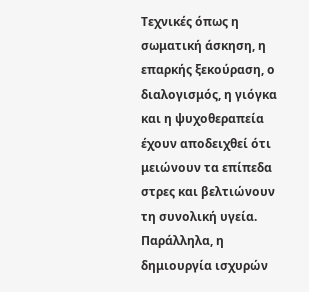Τεχνικές όπως η σωματική άσκηση, η επαρκής ξεκούραση, ο διαλογισμός, η γιόγκα και η ψυχοθεραπεία έχουν αποδειχθεί ότι μειώνουν τα επίπεδα στρες και βελτιώνουν τη συνολική υγεία.
Παράλληλα, η δημιουργία ισχυρών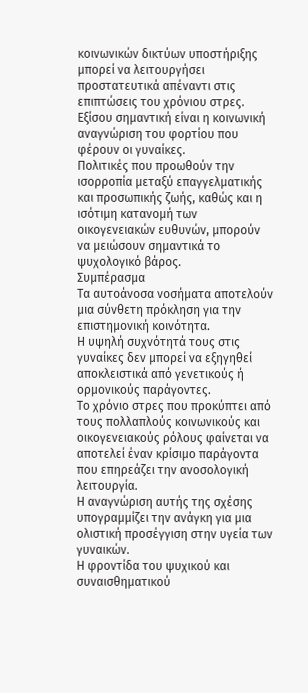κοινωνικών δικτύων υποστήριξης μπορεί να λειτουργήσει προστατευτικά απέναντι στις επιπτώσεις του χρόνιου στρες.
Εξίσου σημαντική είναι η κοινωνική αναγνώριση του φορτίου που φέρουν οι γυναίκες.
Πολιτικές που προωθούν την ισορροπία μεταξύ επαγγελματικής και προσωπικής ζωής, καθώς και η ισότιμη κατανομή των οικογενειακών ευθυνών, μπορούν να μειώσουν σημαντικά το ψυχολογικό βάρος.
Συμπέρασμα
Τα αυτοάνοσα νοσήματα αποτελούν μια σύνθετη πρόκληση για την επιστημονική κοινότητα.
Η υψηλή συχνότητά τους στις γυναίκες δεν μπορεί να εξηγηθεί αποκλειστικά από γενετικούς ή ορμονικούς παράγοντες.
Το χρόνιο στρες που προκύπτει από τους πολλαπλούς κοινωνικούς και οικογενειακούς ρόλους φαίνεται να αποτελεί έναν κρίσιμο παράγοντα που επηρεάζει την ανοσολογική λειτουργία.
Η αναγνώριση αυτής της σχέσης υπογραμμίζει την ανάγκη για μια ολιστική προσέγγιση στην υγεία των γυναικών.
Η φροντίδα του ψυχικού και συναισθηματικού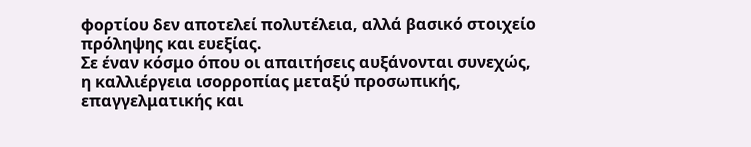φορτίου δεν αποτελεί πολυτέλεια, αλλά βασικό στοιχείο πρόληψης και ευεξίας.
Σε έναν κόσμο όπου οι απαιτήσεις αυξάνονται συνεχώς, η καλλιέργεια ισορροπίας μεταξύ προσωπικής, επαγγελματικής και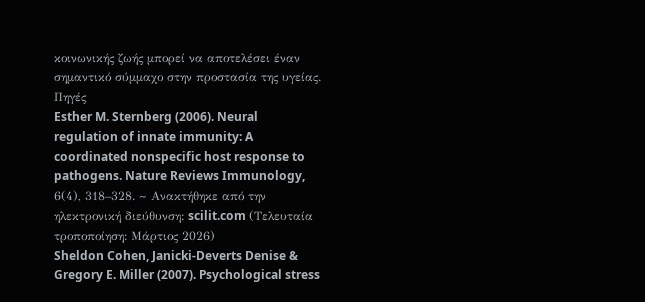κοινωνικής ζωής μπορεί να αποτελέσει έναν σημαντικό σύμμαχο στην προστασία της υγείας.
Πηγές
Esther M. Sternberg (2006). Neural regulation of innate immunity: A coordinated nonspecific host response to pathogens. Nature Reviews Immunology, 6(4), 318–328. ~ Ανακτήθηκε από την ηλεκτρονική διεύθυνση: scilit.com (Τελευταία τροποποίηση: Μάρτιος 2026)
Sheldon Cohen, Janicki-Deverts Denise & Gregory E. Miller (2007). Psychological stress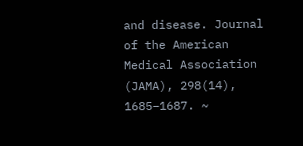and disease. Journal of the American Medical Association (JAMA), 298(14), 1685–1687. ~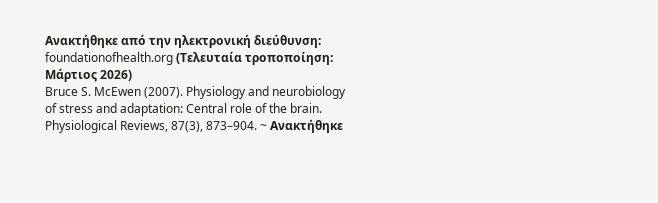Ανακτήθηκε από την ηλεκτρονική διεύθυνση: foundationofhealth.org (Τελευταία τροποποίηση: Μάρτιος 2026)
Bruce S. McEwen (2007). Physiology and neurobiology of stress and adaptation: Central role of the brain. Physiological Reviews, 87(3), 873–904. ~ Ανακτήθηκε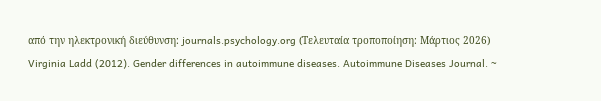από την ηλεκτρονική διεύθυνση: journals.psychology.org (Τελευταία τροποποίηση: Μάρτιος 2026)
Virginia Ladd (2012). Gender differences in autoimmune diseases. Autoimmune Diseases Journal. ~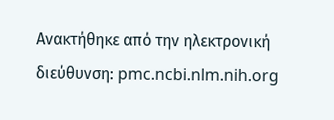Ανακτήθηκε από την ηλεκτρονική διεύθυνση: pmc.ncbi.nlm.nih.org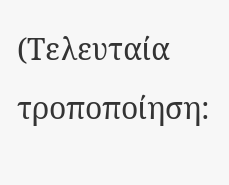(Τελευταία τροποποίηση: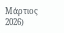Μάρτιος 2026)